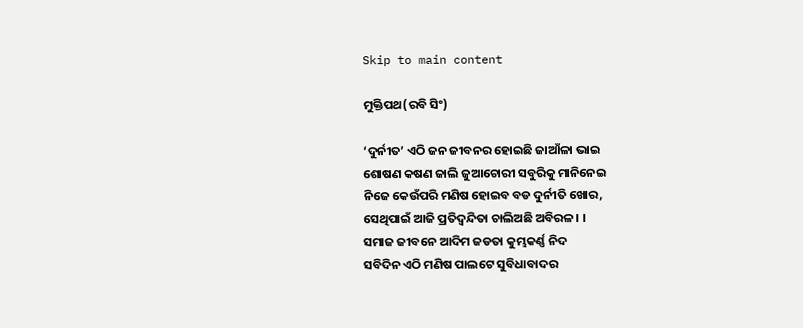Skip to main content

ମୁକ୍ତିପଥ(ରବି ସିଂ)

‘ଦୁର୍ନୀତ’ ଏଠି ଜନ ଜୀବନର ହୋଇଛି ଜାଆଁଳା ଭାଇ
ଶୋଷଣ କଷଣ ଜାଲି ଜୁଆଚୋରୀ ସବୁରିକୁ ମାନିନେଇ
ନିଜେ କେଉଁପରି ମଣିଷ ହୋଇବ ବଡ ଦୁର୍ନୀତି ଖୋର,
ସେଥିପାଇଁ ଆଜି ପ୍ରତିଦ୍ୱନ୍ଦିତା ଚାଲିଅଛି ଅବିରଳ । ।
ସମାଜ ଜୀବନେ ଆଦିମ ଜଡତା କୁମ୍ଭକର୍ଣ୍ଣ ନିଦ
ସବିଦିନ ଏଠି ମଣିଷ ପାଲଟେ ସୁବିଧାବାଦର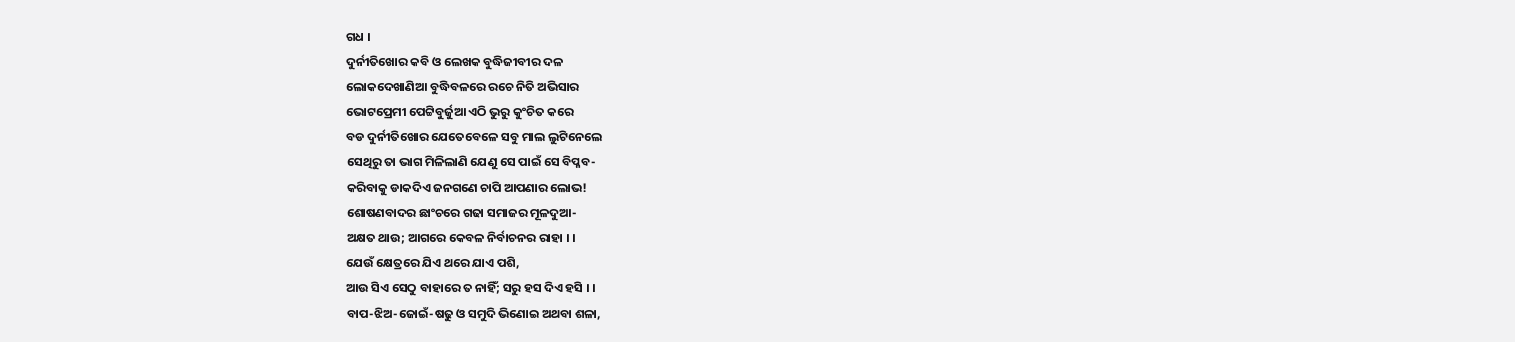ଗଧ ।
ଦୁର୍ନୀତିଖୋର କବି ଓ ଲେଖକ ବୁଦ୍ଧିଜୀବୀର ଦଳ
ଲୋକଦେଖାଣିଆ ବୁଦ୍ଧିବଳରେ ରଚେ ନିତି ଅଭିସାର
ଭୋଟପ୍ରେମୀ ପେଟ୍ଟିବୁର୍ଜୁଆ ଏଠି ଭୁରୁ କୁଂଚିତ କରେ
ବଡ ଦୁର୍ନୀତିଖୋର ଯେତେବେଳେ ସବୁ ମାଲ ଲୁଟିନେଲେ
ସେଥିରୁ ତା ଭାଗ ମିଳିଲାଣି ଯେଣୁ ସେ ପାଇଁ ସେ ବିପ୍ଳବ-
କରିବାକୁ ଡାକଦିଏ ଜନଗଣେ ଚାପି ଆପଣାର ଲୋଭ!
ଶୋଷଣବାଦର ଛାଂଚରେ ଗଢା ସମାଜର ମୂଳଦୁଆ-
ଅକ୍ଷତ ଥାଉ; ଆଗରେ କେବଳ ନିର୍ବାଚନର ରାହା । ।
ଯେଉଁ କ୍ଷେତ୍ରରେ ଯିଏ ଥରେ ଯାଏ ପଶି,
ଆଉ ସିଏ ସେଠୁ ବାହାରେ ତ ନାହିଁ; ସରୁ ହସ ଦିଏ ହସି । ।
ବାପ-ଝିଅ-ଜୋଇଁ-ଷଢୁ ଓ ସମୁଦି ଭିଣୋଇ ଅଥବା ଶଳା,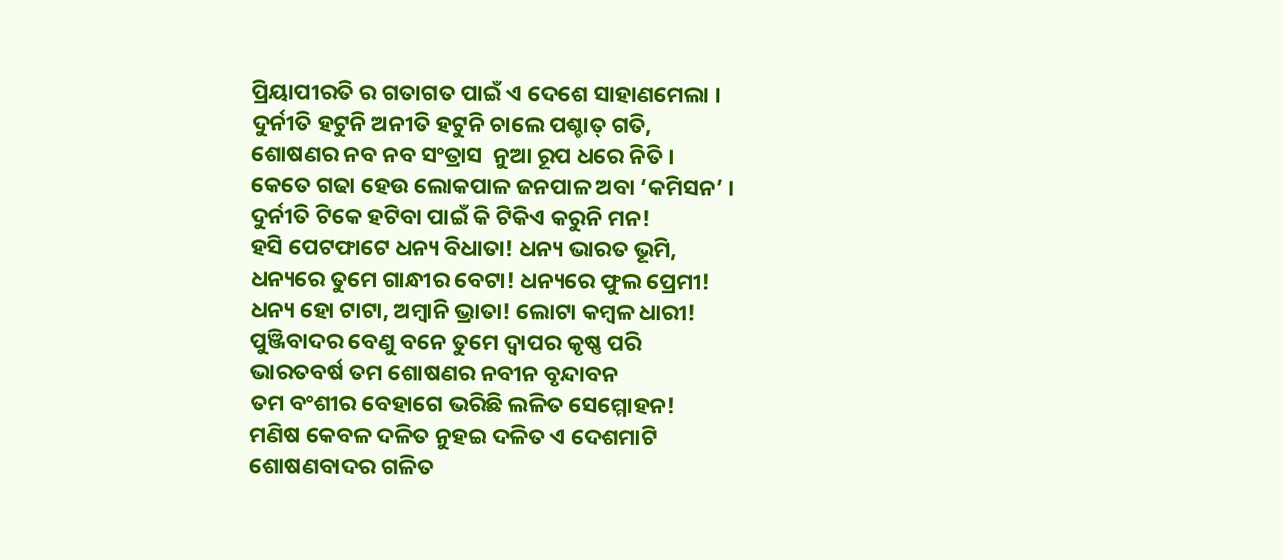ପ୍ରିୟାପୀରତି ର ଗତାଗତ ପାଇଁ ଏ ଦେଶେ ସାହାଣମେଲା ।
ଦୁର୍ନୀତି ହଟୁନି ଅନୀତି ହଟୁନି ଚାଲେ ପଶ୍ଚାତ୍‍ ଗତି,
ଶୋଷଣର ନବ ନବ ସଂତ୍ରାସ  ନୁଆ ରୂପ ଧରେ ନିତି ।
କେତେ ଗଢା ହେଉ ଲୋକପାଳ ଜନପାଳ ଅବା ‘କମିସନ’ ।
ଦୁର୍ନୀତି ଟିକେ ହଟିବା ପାଇଁ କି ଟିକିଏ କରୁନି ମନ!
ହସି ପେଟଫାଟେ ଧନ୍ୟ ବିଧାତା! ଧନ୍ୟ ଭାରତ ଭୂମି,
ଧନ୍ୟରେ ତୁମେ ଗାନ୍ଧୀର ବେଟା! ଧନ୍ୟରେ ଫୁଲ ପ୍ରେମୀ!
ଧନ୍ୟ ହୋ ଟାଟା, ଅମ୍ବାନି ଭ୍ରାତା! ଲୋଟା କମ୍ବଳ ଧାରୀ!
ପୁଞ୍ଜିବାଦର ବେଣୁ ବନେ ତୁମେ ଦ୍ୱାପର କୃଷ୍ଣ ପରି
ଭାରତବର୍ଷ ତମ ଶୋଷଣର ନବୀନ ବୃନ୍ଦାବନ
ତମ ବଂଶୀର ବେହାଗେ ଭରିଛି ଲଳିତ ସେମ୍ମୋହନ!
ମଣିଷ କେବଳ ଦଳିତ ନୁହଇ ଦଳିତ ଏ ଦେଶମାଟି
ଶୋଷଣବାଦର ଗଳିତ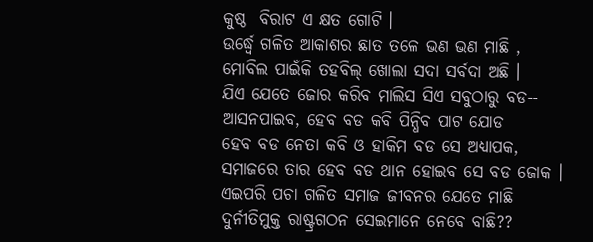କୁଷ୍ଠ  ବିରାଟ ଏ କ୍ଷତ ଗୋଟି ।
ଉର୍ଦ୍ଧ୍ୱେ ଗଳିତ ଆକାଶର ଛାତ ତଳେ ଭଣ ଭଣ ମାଛି ,
ମୋବିଲ ପାଇଁକି ତହବିଲ୍ ଖୋଲା ସଦା ସର୍ବଦା ଅଛି ।
ଯିଏ ଯେତେ ଜୋର କରିବ ମାଲିସ ସିଏ ସବୁଠାରୁ ବଡ--
ଆସନପାଇବ, ହେବ ବଡ କବି ପିନ୍ଧିବ ପାଟ ଯୋଡ
ହେବ ବଡ ନେତା କବି ଓ ହାକିମ ବଡ ସେ ଅଧ୍ୟାପକ,
ସମାଜରେ ତାର ହେବ ବଡ ଥାନ ହୋଇବ ସେ ବଡ ଜୋକ ।
ଏଇପରି ପଚା ଗଳିତ ସମାଜ ଜୀବନର ଯେତେ ମାଛି
ଦୁର୍ନୀତିମୁକ୍ତ ରାଷ୍ଟ୍ରଗଠନ ସେଇମାନେ ନେବେ ବାଛି??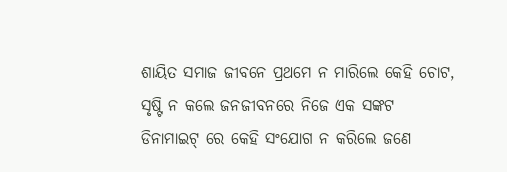ଶାୟିତ ସମାଜ ଜୀବନେ ପ୍ରଥମେ ନ ମାରିଲେ କେହି ଚୋଟ,
ସୃଷ୍ଟି ନ କଲେ ଜନଜୀବନରେ ନିଜେ ଏକ ସଙ୍କଟ
ଡିନାମାଇଟ୍ ରେ କେହି ସଂଯୋଗ ନ କରିଲେ ଜଣେ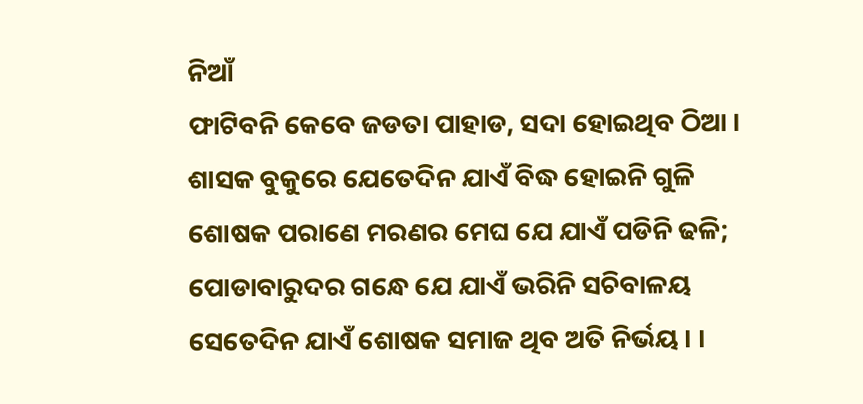ନିଆଁ
ଫାଟିବନି କେବେ ଜଡତା ପାହାଡ, ସଦା ହୋଇଥିବ ଠିଆ ।
ଶାସକ ବୁକୁରେ ଯେତେଦିନ ଯାଏଁ ବିଦ୍ଧ ହୋଇନି ଗୁଳି
ଶୋଷକ ପରାଣେ ମରଣର ମେଘ ଯେ ଯାଏଁ ପଡିନି ଢଳି;
ପୋଡାବାରୁଦର ଗନ୍ଧେ ଯେ ଯାଏଁ ଭରିନି ସଚିବାଳୟ
ସେତେଦିନ ଯାଏଁ ଶୋଷକ ସମାଜ ଥିବ ଅତି ନିର୍ଭୟ । ।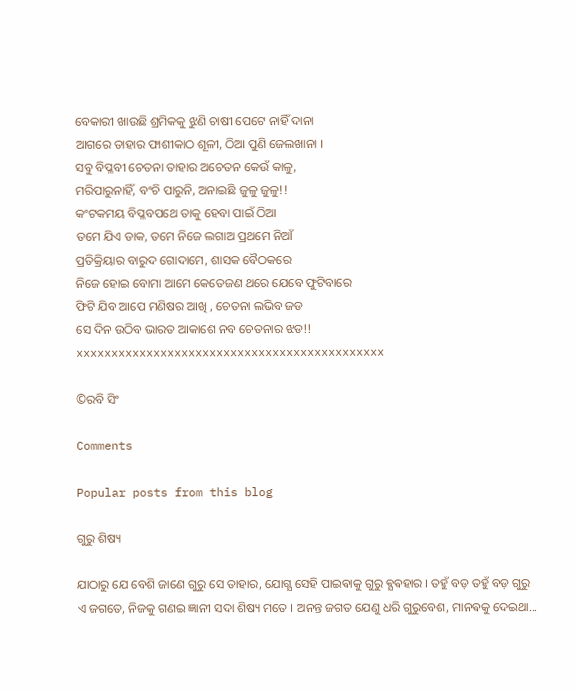ବେକାରୀ ଖାଉଛି ଶ୍ରମିକକୁ ଝୁଣି ଚାଷୀ ପେଟେ ନାହିଁ ଦାନା
ଆଗରେ ତାହାର ଫାଶୀକାଠ ଶୂଳୀ, ଠିଆ ପୁଣି ଜେଲଖାନା ।
ସବୁ ବିପ୍ଳବୀ ଚେତନା ତାହାର ଅଚେତନ କେଉଁ କାଳୁ,
ମରିପାରୁନାହିଁ, ବଂଚି ପାରୁନି, ଅନାଇଛି ଜୁଳୁ ଜୁଳୁ!!
କଂଟକମୟ ବିପ୍ଳବପଥେ ତାକୁ ହେବା ପାଇଁ ଠିଆ
ତମେ ଯିଏ ଡାକ, ତମେ ନିଜେ ଲଗାଅ ପ୍ରଥମେ ନିଆଁ
ପ୍ରତିକ୍ରିୟାର ବାରୁଦ ଗୋଦାମେ, ଶାସକ ବୈଠକରେ
ନିଜେ ହୋଇ ବୋମା ଆମେ କେତେଜଣ ଥରେ ଯେବେ ଫୁଟିବାରେ
ଫିଟି ଯିବ ଆପେ ମଣିଷର ଆଖି , ଚେତନା ଲଭିବ ଜଡ
ସେ ଦିନ ଉଠିବ ଭାରତ ଆକାଶେ ନବ ଚେତନାର ଝଡ!!
xxxxxxxxxxxxxxxxxxxxxxxxxxxxxxxxxxxxxxxxxxxx

©ରବି ସିଂ

Comments

Popular posts from this blog

ଗୁରୁ ଶିଷ୍ୟ

ଯାଠାରୁ ଯେ ବେଶି ଜାଣେ ଗୁରୁ ସେ ତାହାର, ଯୋଗ୍ଯ ସେହି ପାଇଵାକୁ ଗୁରୁ ଵ୍ଯଵହାର । ତହୁଁ ବଡ଼ ତହୁଁ ବଡ଼ ଗୁରୁ ଏ ଜଗତେ, ନିଜକୁ ଗଣଇ ଜ୍ଞାନୀ ସଦା ଶିଷ୍ୟ ମତେ । ଅନନ୍ତ ଜଗତ ଯେଣୁ ଧରି ଗୁରୁବେଶ, ମାନଵକୁ ଦେଇଥା...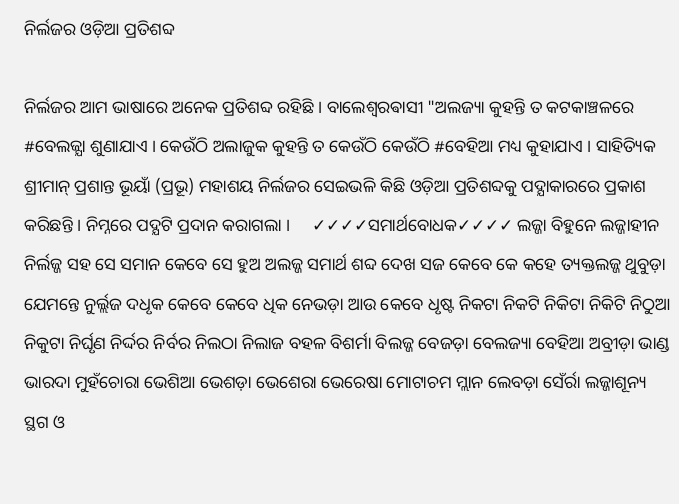ନିର୍ଲଜର ଓଡ଼ିଆ ପ୍ରତିଶବ୍ଦ

ନିର୍ଲଜର ଆମ ଭାଷାରେ ଅନେକ ପ୍ରତିଶବ୍ଦ ରହିଛି । ବାଲେଶ୍ଵରଵାସୀ "ଅଲଜ୍ୟା କୁହନ୍ତି ତ କଟକାଞ୍ଚଳରେ #ବେଲଜ୍ଯା ଶୁଣାଯାଏ । କେଉଁଠି ଅଲାଜୁକ କୁହନ୍ତି ତ କେଉଁଠି କେଉଁଠି #ବେହିଆ ମଧ୍ୟ କୁହାଯାଏ । ସାହିତ୍ୟିକ ଶ୍ରୀମାନ୍ ପ୍ରଶାନ୍ତ ଭୂୟାଁ (ପ୍ରଭୂ) ମହାଶୟ ନିର୍ଲଜର ସେଇଭଳି କିଛି ଓଡ଼ିଆ ପ୍ରତିଶବ୍ଦକୁ ପଦ୍ଯାକାରରେ ପ୍ରକାଶ କରିଛନ୍ତି । ନିମ୍ନରେ ପଦ୍ଯଟି ପ୍ରଦାନ କରାଗଲା ।     ✓✓✓✓ସମାର୍ଥବୋଧକ✓✓✓✓ ଲଜ୍ଜା ବିହୁନେ ଲଜ୍ଜାହୀନ ନିର୍ଲଜ୍ଜ ସହ ସେ ସମାନ କେବେ ସେ ହୁଅ ଅଲଜ୍ଜ ସମାର୍ଥ ଶବ୍ଦ ଦେଖ ସଜ କେବେ କେ କହେ ତ୍ୟକ୍ତଲଜ୍ଜ ଥୁବୁଡ଼ା ଯେମନ୍ତେ ନୁର୍ଲ୍ଲଜ ଦଧୃକ କେବେ କେବେ ଧିକ ନେଭଡ଼ା ଆଉ କେବେ ଧୃଷ୍ଟ ନିକଟା ନିକଟି ନିକିଟା ନିକିଟି ନିଠୁଆ ନିକୁଟା ନିର୍ଘୃଣ ନିର୍ଦ୍ଦର ନିର୍ବର ନିଲଠା ନିଲାଜ ବହଳ ବିଶର୍ମା ବିଲଜ୍ଜ ବେଜଡ଼ା ବେଲଜ୍ୟା ବେହିଆ ଅବ୍ରୀଡ଼ା ଭାଣ୍ଡ ଭାରଦା ମୁହଁଚୋରା ଭେଶିଆ ଭେଶଡ଼ା ଭେଶେରା ଭେରେଷା ମୋଟାଚମ ମ୍ଲାନ ଲେବଡ଼ା ସେଁର୍ରା ଲଜ୍ଜାଶୂନ୍ୟ ସ୍ଥଗ ଓ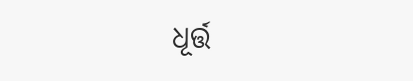ଧୂର୍ତ୍ତ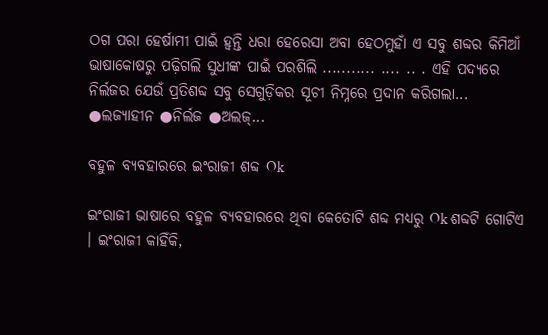ଠଗ ପରା ହେର୍ଷାମୀ ପାଇଁ ହ୍ୱନ୍ତି ଧରା ହେରେସା ଅବା ହେଠମୁହାଁ ଏ ସବୁ ଶବ୍ଦର କିମିଆଁ ଭାଷାକୋଷରୁ ପଢ଼ିଗଲି ସୁଧୀଙ୍କ ପାଇଁ ପରଶିଲି ........... .... .. . ଏହି ପଦ୍ଯରେ ନିର୍ଲଜର ଯେଉଁ ପ୍ରତିଶବ୍ଦ ସବୁ ସେଗୁଡ଼ିକର ସୂଚୀ ନିମ୍ନରେ ପ୍ରଦାନ କରିଗଲା... ●ଲଜ୍ଯାହୀନ ●ନିର୍ଲଜ ●ଅଲଜ୍...

ବହୁଳ ବ୍ୟବହାରରେ ଇଂରାଜୀ ଶବ୍ଦ Ok

ଇଂରାଜୀ ଭାଷାରେ ବହୁଳ ବ୍ୟବହାରରେ ଥିବା କେତୋଟି ଶବ୍ଦ ମଧ୍ୟରୁ Ok ଶବ୍ଦଟି ଗୋଟିଏ । ଇଂରାଜୀ କାହିଁକି,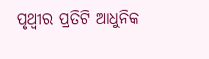ପୃଥ୍ବୀର ପ୍ରତିଟି ଆଧୁନିକ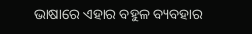ଭାଷାରେ ଏହାର ବହୁଳ ବ୍ୟବହାର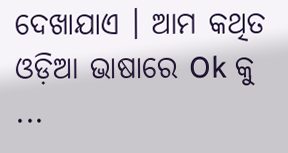ଦେଖାଯାଏ । ଆମ କଥିତ ଓଡ଼ିଆ ଭାଷାରେ Ok କୁ ...